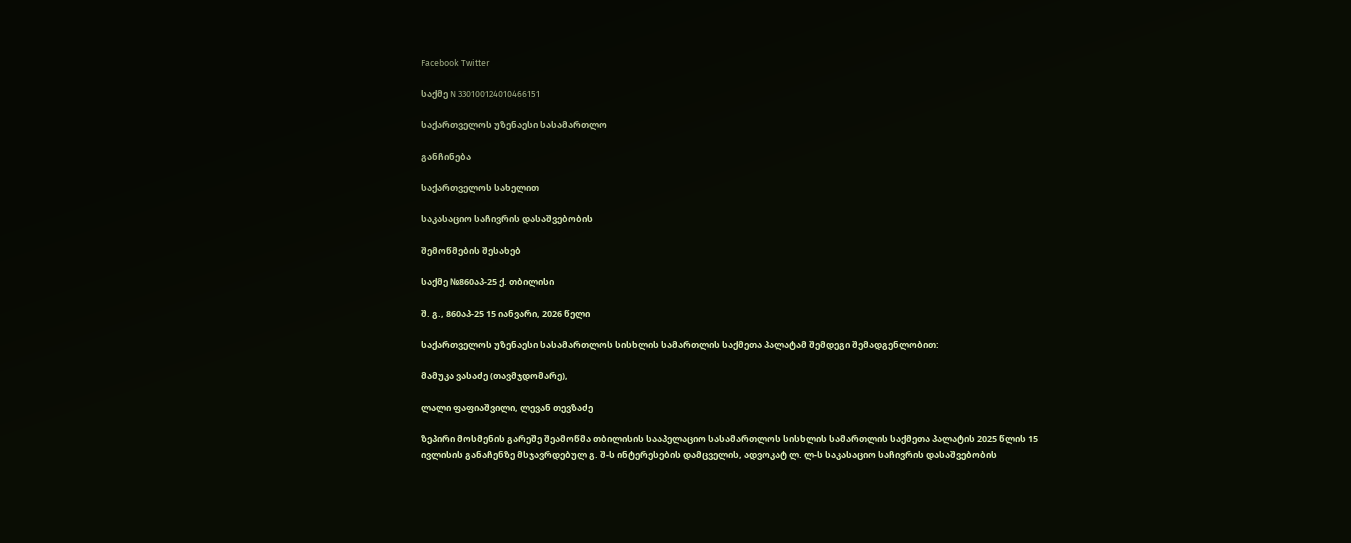Facebook Twitter

საქმე N 330100124010466151

საქართველოს უზენაესი სასამართლო

განჩინება

საქართველოს სახელით

საკასაციო საჩივრის დასაშვებობის

შემოწმების შესახებ

საქმე №860აპ-25 ქ. თბილისი

შ. გ., 860აპ-25 15 იანვარი, 2026 წელი

საქართველოს უზენაესი სასამართლოს სისხლის სამართლის საქმეთა პალატამ შემდეგი შემადგენლობით:

მამუკა ვასაძე (თავმჯდომარე),

ლალი ფაფიაშვილი, ლევან თევზაძე

ზეპირი მოსმენის გარეშე შეამოწმა თბილისის სააპელაციო სასამართლოს სისხლის სამართლის საქმეთა პალატის 2025 წლის 15 ივლისის განაჩენზე მსჯავრდებულ გ. შ-ს ინტერესების დამცველის, ადვოკატ ლ. ლ-ს საკასაციო საჩივრის დასაშვებობის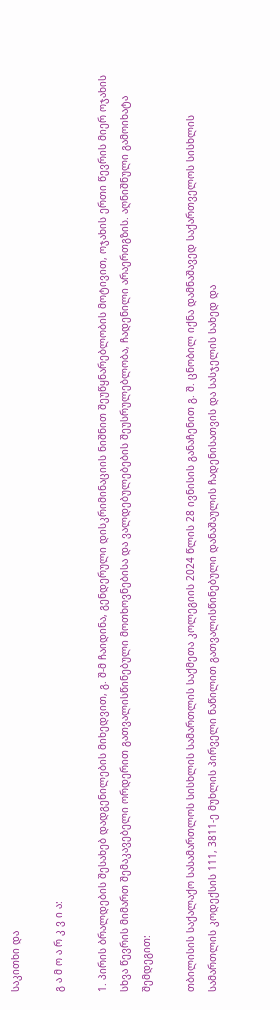საკითხი და

გ ა მ ო ა რ კ ვ ი ა:

1. პირის ბრალდების შესახებ დადგენილების მიხედვით, გ. შ-მ ჩაიდინა, გენდერული დისკრიმინაციის ნიშნით შეუწყნარებლობის მოტივით, ოჯახის ერთი წევრის მიერ ოჯახის სხვა წევრის მიმართ შემაკავებელი ორდერით გათვალისწინებული მოთხოვნებისა და ვალდებულებების შეუსრულებლობა, ჩადენილი არაერთგზის. აღნიშნული გამოიხატა შემდეგით:

თბილისის საქალაქო სასამართლოს სისხლის სამართლის საქმეთა კოლეგიის 2024 წლის 28 ივნისის განაჩენით გ. შ. ცნობილ იქნა დამნაშავედ საქართველოს სისხლის სამართლის კოდექსის 111, 3811-ე მუხლის პირველი ნაწილით გათვალისწინებული დანაშაულის ჩადენისათვის და სასჯელის სახედ და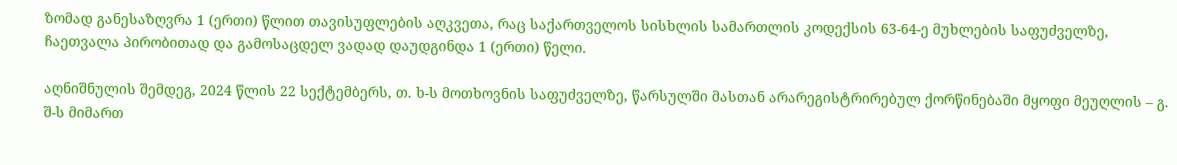ზომად განესაზღვრა 1 (ერთი) წლით თავისუფლების აღკვეთა, რაც საქართველოს სისხლის სამართლის კოდექსის 63-64-ე მუხლების საფუძველზე, ჩაეთვალა პირობითად და გამოსაცდელ ვადად დაუდგინდა 1 (ერთი) წელი.

აღნიშნულის შემდეგ, 2024 წლის 22 სექტემბერს, თ. ხ-ს მოთხოვნის საფუძველზე, წარსულში მასთან არარეგისტრირებულ ქორწინებაში მყოფი მეუღლის – გ. შ-ს მიმართ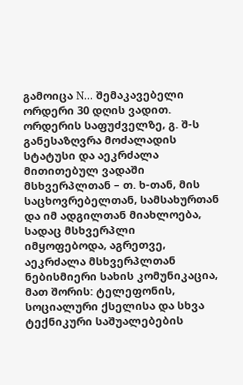გამოიცა N... შემაკავებელი ორდერი 30 დღის ვადით. ორდერის საფუძველზე, გ. შ-ს განესაზღვრა მოძალადის სტატუსი და აეკრძალა მითითებულ ვადაში მსხვერპლთან – თ. ხ-თან, მის საცხოვრებელთან, სამსახურთან და იმ ადგილთან მიახლოება, სადაც მსხვერპლი იმყოფებოდა, აგრეთვე, აეკრძალა მსხვერპლთან ნებისმიერი სახის კომუნიკაცია, მათ შორის: ტელეფონის, სოციალური ქსელისა და სხვა ტექნიკური საშუალებების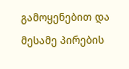გამოყენებით და მესამე პირების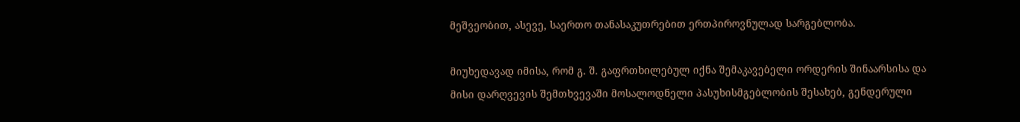მეშვეობით, ასევე, საერთო თანასაკუთრებით ერთპიროვნულად სარგებლობა.

მიუხედავად იმისა, რომ გ. შ. გაფრთხილებულ იქნა შემაკავებელი ორდერის შინაარსისა და მისი დარღვევის შემთხვევაში მოსალოდნელი პასუხისმგებლობის შესახებ, გენდერული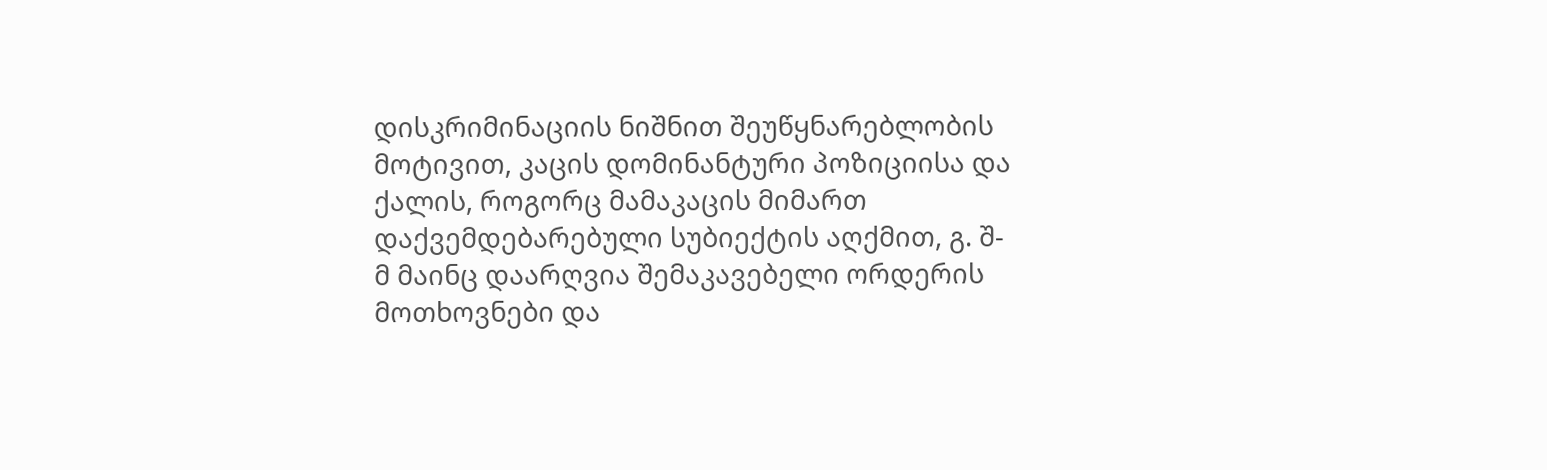დისკრიმინაციის ნიშნით შეუწყნარებლობის მოტივით, კაცის დომინანტური პოზიციისა და ქალის, როგორც მამაკაცის მიმართ დაქვემდებარებული სუბიექტის აღქმით, გ. შ-მ მაინც დაარღვია შემაკავებელი ორდერის მოთხოვნები და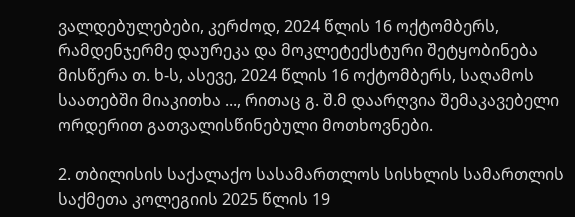ვალდებულებები, კერძოდ, 2024 წლის 16 ოქტომბერს, რამდენჯერმე დაურეკა და მოკლეტექსტური შეტყობინება მისწერა თ. ხ-ს, ასევე, 2024 წლის 16 ოქტომბერს, საღამოს საათებში მიაკითხა ..., რითაც გ. შ.მ დაარღვია შემაკავებელი ორდერით გათვალისწინებული მოთხოვნები.

2. თბილისის საქალაქო სასამართლოს სისხლის სამართლის საქმეთა კოლეგიის 2025 წლის 19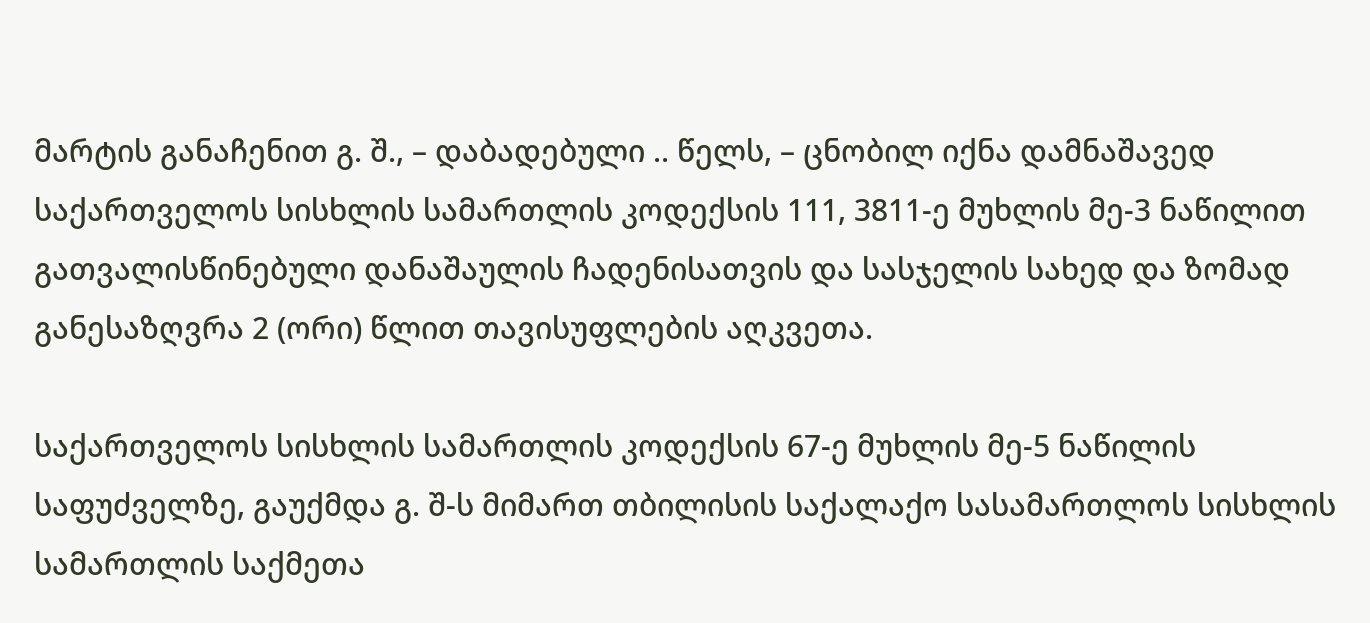მარტის განაჩენით გ. შ., – დაბადებული .. წელს, – ცნობილ იქნა დამნაშავედ საქართველოს სისხლის სამართლის კოდექსის 111, 3811-ე მუხლის მე-3 ნაწილით გათვალისწინებული დანაშაულის ჩადენისათვის და სასჯელის სახედ და ზომად განესაზღვრა 2 (ორი) წლით თავისუფლების აღკვეთა.

საქართველოს სისხლის სამართლის კოდექსის 67-ე მუხლის მე-5 ნაწილის საფუძველზე, გაუქმდა გ. შ-ს მიმართ თბილისის საქალაქო სასამართლოს სისხლის სამართლის საქმეთა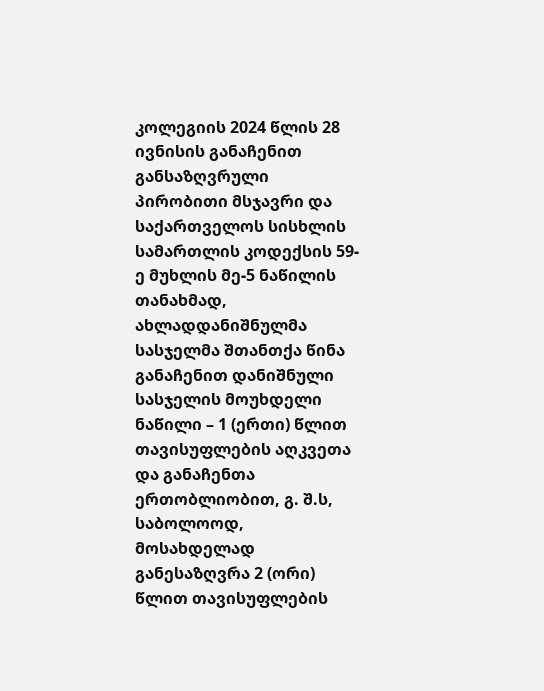კოლეგიის 2024 წლის 28 ივნისის განაჩენით განსაზღვრული პირობითი მსჯავრი და საქართველოს სისხლის სამართლის კოდექსის 59-ე მუხლის მე-5 ნაწილის თანახმად, ახლადდანიშნულმა სასჯელმა შთანთქა წინა განაჩენით დანიშნული სასჯელის მოუხდელი ნაწილი – 1 (ერთი) წლით თავისუფლების აღკვეთა და განაჩენთა ერთობლიობით, გ. შ.ს, საბოლოოდ, მოსახდელად განესაზღვრა 2 (ორი) წლით თავისუფლების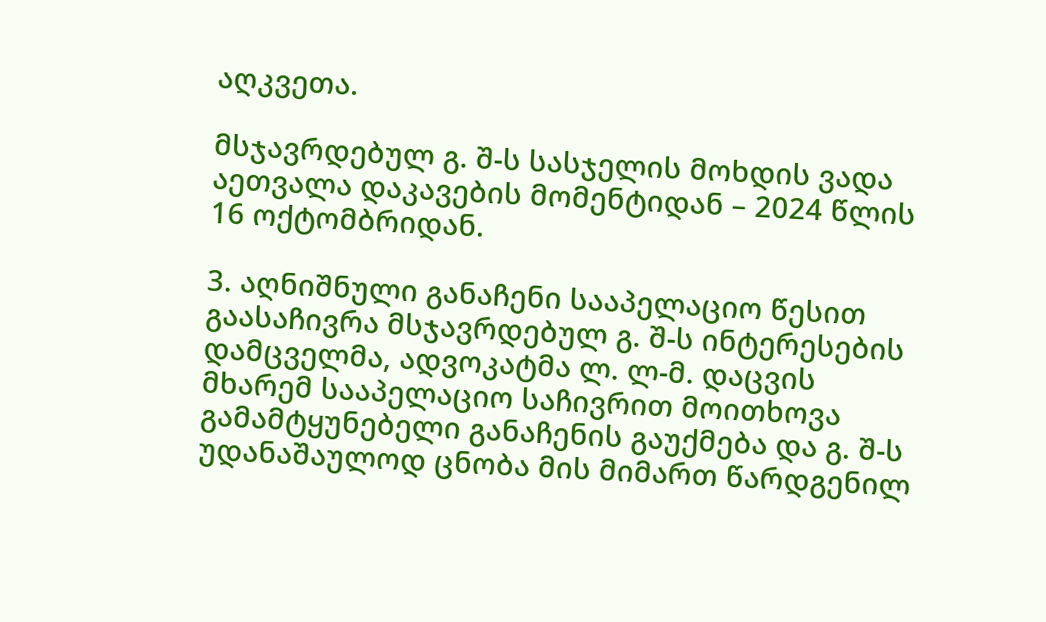აღკვეთა.

მსჯავრდებულ გ. შ-ს სასჯელის მოხდის ვადა აეთვალა დაკავების მომენტიდან – 2024 წლის 16 ოქტომბრიდან.

3. აღნიშნული განაჩენი სააპელაციო წესით გაასაჩივრა მსჯავრდებულ გ. შ-ს ინტერესების დამცველმა, ადვოკატმა ლ. ლ-მ. დაცვის მხარემ სააპელაციო საჩივრით მოითხოვა გამამტყუნებელი განაჩენის გაუქმება და გ. შ-ს უდანაშაულოდ ცნობა მის მიმართ წარდგენილ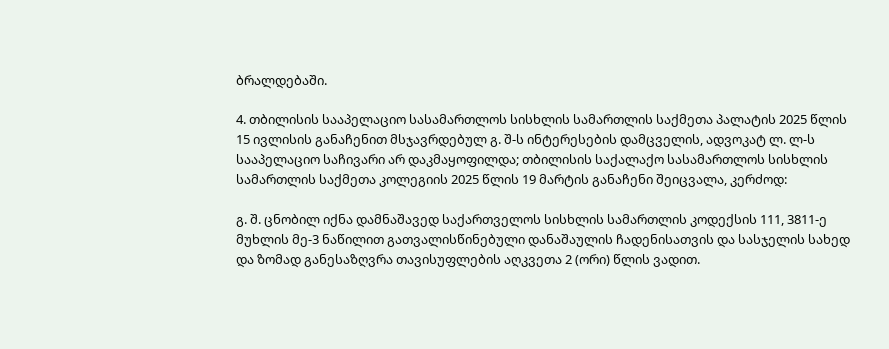ბრალდებაში.

4. თბილისის სააპელაციო სასამართლოს სისხლის სამართლის საქმეთა პალატის 2025 წლის 15 ივლისის განაჩენით მსჯავრდებულ გ. შ-ს ინტერესების დამცველის, ადვოკატ ლ. ლ-ს სააპელაციო საჩივარი არ დაკმაყოფილდა; თბილისის საქალაქო სასამართლოს სისხლის სამართლის საქმეთა კოლეგიის 2025 წლის 19 მარტის განაჩენი შეიცვალა, კერძოდ:

გ. შ. ცნობილ იქნა დამნაშავედ საქართველოს სისხლის სამართლის კოდექსის 111, 3811-ე მუხლის მე-3 ნაწილით გათვალისწინებული დანაშაულის ჩადენისათვის და სასჯელის სახედ და ზომად განესაზღვრა თავისუფლების აღკვეთა 2 (ორი) წლის ვადით.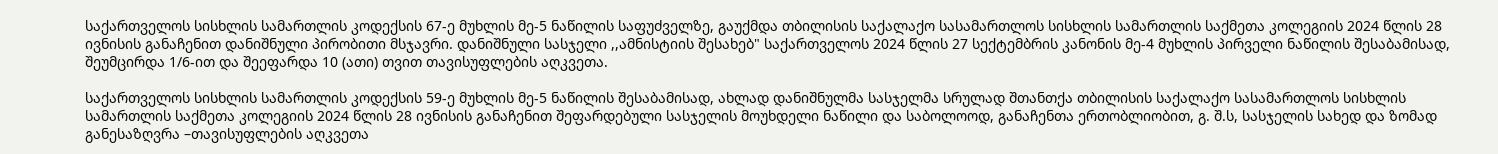საქართველოს სისხლის სამართლის კოდექსის 67-ე მუხლის მე-5 ნაწილის საფუძველზე, გაუქმდა თბილისის საქალაქო სასამართლოს სისხლის სამართლის საქმეთა კოლეგიის 2024 წლის 28 ივნისის განაჩენით დანიშნული პირობითი მსჯავრი. დანიშნული სასჯელი ,,ამნისტიის შესახებ" საქართველოს 2024 წლის 27 სექტემბრის კანონის მე-4 მუხლის პირველი ნაწილის შესაბამისად, შეუმცირდა 1/6-ით და შეეფარდა 10 (ათი) თვით თავისუფლების აღკვეთა.

საქართველოს სისხლის სამართლის კოდექსის 59-ე მუხლის მე-5 ნაწილის შესაბამისად, ახლად დანიშნულმა სასჯელმა სრულად შთანთქა თბილისის საქალაქო სასამართლოს სისხლის სამართლის საქმეთა კოლეგიის 2024 წლის 28 ივნისის განაჩენით შეფარდებული სასჯელის მოუხდელი ნაწილი და საბოლოოდ, განაჩენთა ერთობლიობით, გ. შ.ს, სასჯელის სახედ და ზომად განესაზღვრა –თავისუფლების აღკვეთა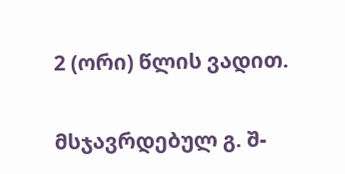2 (ორი) წლის ვადით.

მსჯავრდებულ გ. შ-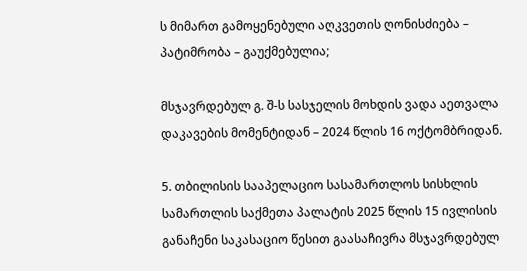ს მიმართ გამოყენებული აღკვეთის ღონისძიება – პატიმრობა – გაუქმებულია;

მსჯავრდებულ გ. შ-ს სასჯელის მოხდის ვადა აეთვალა დაკავების მომენტიდან – 2024 წლის 16 ოქტომბრიდან.

5. თბილისის სააპელაციო სასამართლოს სისხლის სამართლის საქმეთა პალატის 2025 წლის 15 ივლისის განაჩენი საკასაციო წესით გაასაჩივრა მსჯავრდებულ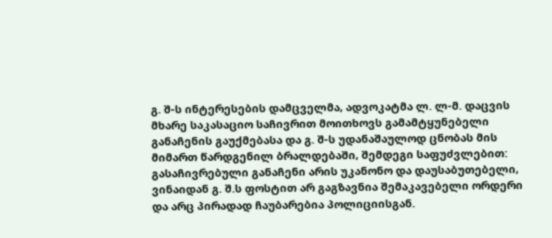გ. შ-ს ინტერესების დამცველმა, ადვოკატმა ლ. ლ-მ. დაცვის მხარე საკასაციო საჩივრით მოითხოვს გამამტყუნებელი განაჩენის გაუქმებასა და გ. შ-ს უდანაშაულოდ ცნობას მის მიმართ წარდგენილ ბრალდებაში, შემდეგი საფუძვლებით: გასაჩივრებული განაჩენი არის უკანონო და დაუსაბუთებელი, ვინაიდან გ. შ.ს ფოსტით არ გაგზავნია შემაკავებელი ორდერი და არც პირადად ჩაუბარებია პოლიციისგან.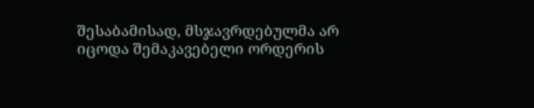შესაბამისად, მსჯავრდებულმა არ იცოდა შემაკავებელი ორდერის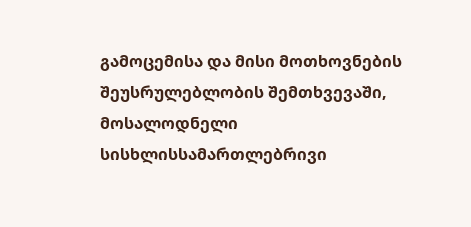გამოცემისა და მისი მოთხოვნების შეუსრულებლობის შემთხვევაში, მოსალოდნელი სისხლისსამართლებრივი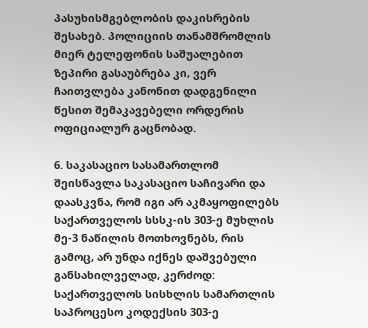პასუხისმგებლობის დაკისრების შესახებ. პოლიციის თანამშრომლის მიერ ტელეფონის საშუალებით ზეპირი გასაუბრება კი, ვერ ჩაითვლება კანონით დადგენილი წესით შემაკავებელი ორდერის ოფიციალურ გაცნობად.

6. საკასაციო სასამართლომ შეისწავლა საკასაციო საჩივარი და დაასკვნა, რომ იგი არ აკმაყოფილებს საქართველოს სსსკ-ის 303-ე მუხლის მე-3 ნაწილის მოთხოვნებს, რის გამოც, არ უნდა იქნეს დაშვებული განსახილველად, კერძოდ: საქართველოს სისხლის სამართლის საპროცესო კოდექსის 303-ე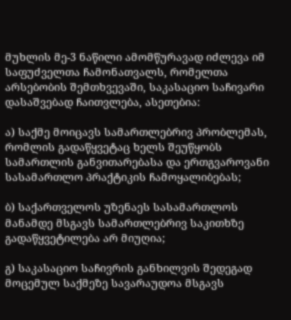მუხლის მე-3 ნაწილი ამომწურავად იძლევა იმ საფუძველთა ჩამონათვალს, რომელთა არსებობის შემთხვევაში, საკასაციო საჩივარი დასაშვებად ჩაითვლება, ასეთებია:

ა) საქმე მოიცავს სამართლებრივ პრობლემას, რომლის გადაწყვეტაც ხელს შეუწყობს სამართლის განვითარებასა და ერთგვაროვანი სასამართლო პრაქტიკის ჩამოყალიბებას;

ბ) საქართველოს უზენაეს სასამართლოს მანამდე მსგავს სამართლებრივ საკითხზე გადაწყვეტილება არ მიუღია;

გ) საკასაციო საჩივრის განხილვის შედეგად მოცემულ საქმეზე სავარაუდოა მსგავს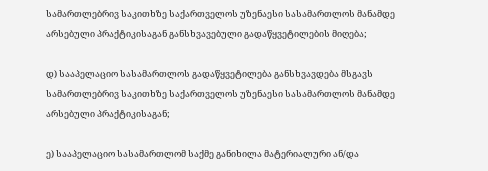სამართლებრივ საკითხზე საქართველოს უზენაესი სასამართლოს მანამდე არსებული პრაქტიკისაგან განსხვავებული გადაწყვეტილების მიღება;

დ) სააპელაციო სასამართლოს გადაწყვეტილება განსხვავდება მსგავს სამართლებრივ საკითხზე საქართველოს უზენაესი სასამართლოს მანამდე არსებული პრაქტიკისაგან;

ე) სააპელაციო სასამართლომ საქმე განიხილა მატერიალური ან/და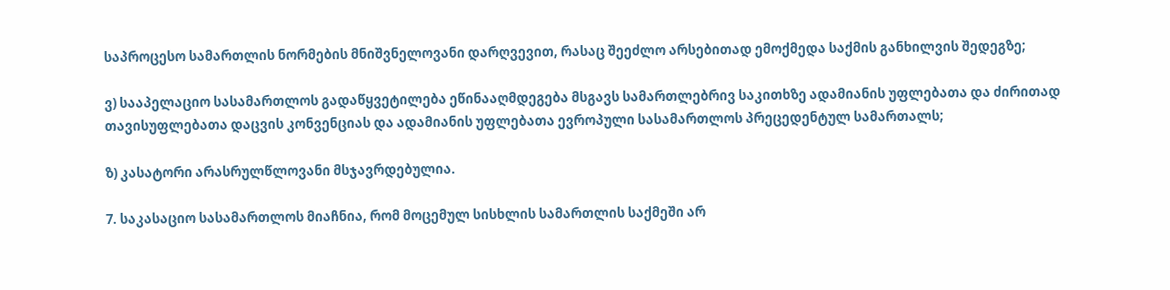საპროცესო სამართლის ნორმების მნიშვნელოვანი დარღვევით, რასაც შეეძლო არსებითად ემოქმედა საქმის განხილვის შედეგზე;

ვ) სააპელაციო სასამართლოს გადაწყვეტილება ეწინააღმდეგება მსგავს სამართლებრივ საკითხზე ადამიანის უფლებათა და ძირითად თავისუფლებათა დაცვის კონვენციას და ადამიანის უფლებათა ევროპული სასამართლოს პრეცედენტულ სამართალს;

ზ) კასატორი არასრულწლოვანი მსჯავრდებულია.

7. საკასაციო სასამართლოს მიაჩნია, რომ მოცემულ სისხლის სამართლის საქმეში არ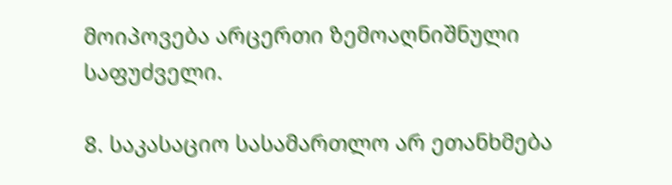მოიპოვება არცერთი ზემოაღნიშნული საფუძველი.

8. საკასაციო სასამართლო არ ეთანხმება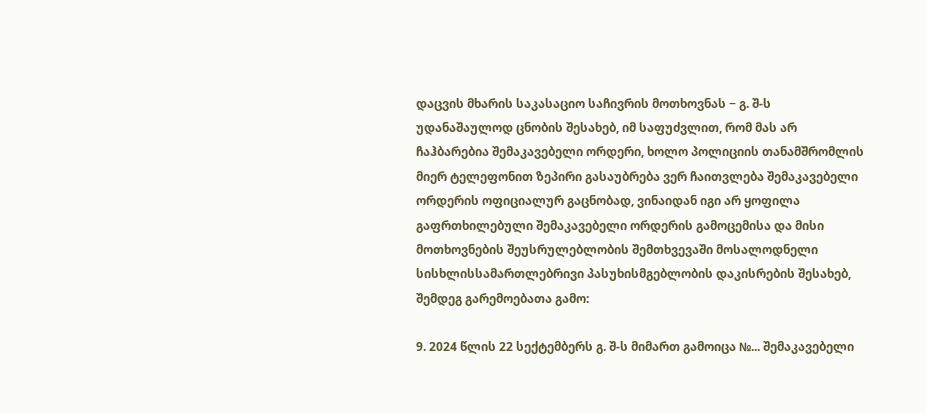დაცვის მხარის საკასაციო საჩივრის მოთხოვნას − გ. შ-ს უდანაშაულოდ ცნობის შესახებ, იმ საფუძვლით, რომ მას არ ჩაჰბარებია შემაკავებელი ორდერი, ხოლო პოლიციის თანამშრომლის მიერ ტელეფონით ზეპირი გასაუბრება ვერ ჩაითვლება შემაკავებელი ორდერის ოფიციალურ გაცნობად, ვინაიდან იგი არ ყოფილა გაფრთხილებული შემაკავებელი ორდერის გამოცემისა და მისი მოთხოვნების შეუსრულებლობის შემთხვევაში მოსალოდნელი სისხლისსამართლებრივი პასუხისმგებლობის დაკისრების შესახებ, შემდეგ გარემოებათა გამო:

9. 2024 წლის 22 სექტემბერს გ. შ-ს მიმართ გამოიცა №... შემაკავებელი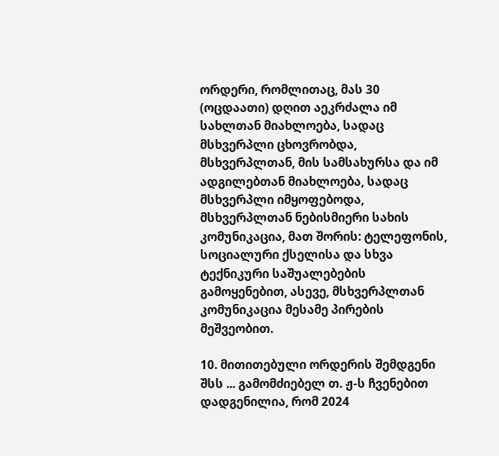ორდერი, რომლითაც, მას 30 (ოცდაათი) დღით აეკრძალა იმ სახლთან მიახლოება, სადაც მსხვერპლი ცხოვრობდა, მსხვერპლთან, მის სამსახურსა და იმ ადგილებთან მიახლოება, სადაც მსხვერპლი იმყოფებოდა, მსხვერპლთან ნებისმიერი სახის კომუნიკაცია, მათ შორის: ტელეფონის, სოციალური ქსელისა და სხვა ტექნიკური საშუალებების გამოყენებით, ასევე, მსხვერპლთან კომუნიკაცია მესამე პირების მეშვეობით.

10. მითითებული ორდერის შემდგენი შსს ... გამომძიებელ თ. ჟ-ს ჩვენებით დადგენილია, რომ 2024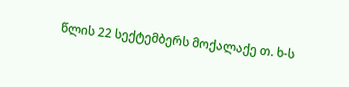წლის 22 სექტემბერს მოქალაქე თ. ხ-ს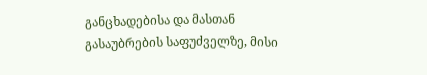განცხადებისა და მასთან გასაუბრების საფუძველზე, მისი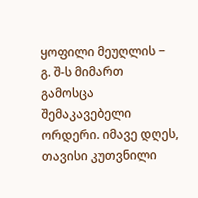ყოფილი მეუღლის − გ. შ-ს მიმართ გამოსცა შემაკავებელი ორდერი. იმავე დღეს, თავისი კუთვნილი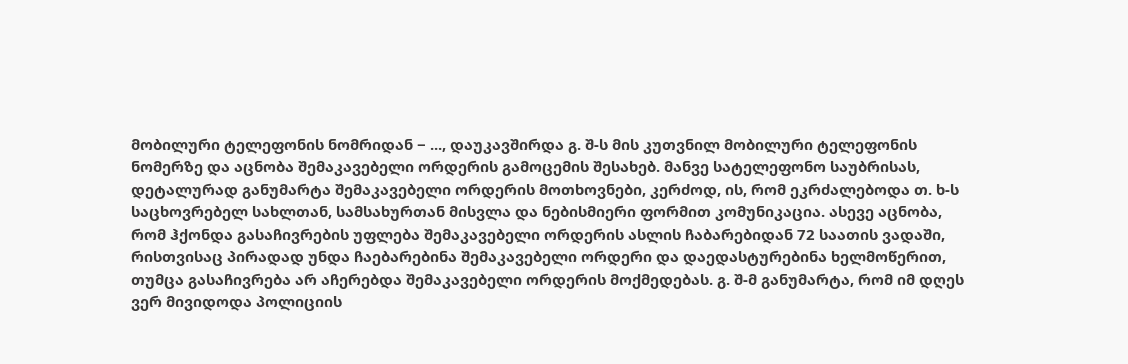მობილური ტელეფონის ნომრიდან − ..., დაუკავშირდა გ. შ-ს მის კუთვნილ მობილური ტელეფონის ნომერზე და აცნობა შემაკავებელი ორდერის გამოცემის შესახებ. მანვე სატელეფონო საუბრისას, დეტალურად განუმარტა შემაკავებელი ორდერის მოთხოვნები, კერძოდ, ის, რომ ეკრძალებოდა თ. ხ-ს საცხოვრებელ სახლთან, სამსახურთან მისვლა და ნებისმიერი ფორმით კომუნიკაცია. ასევე აცნობა, რომ ჰქონდა გასაჩივრების უფლება შემაკავებელი ორდერის ასლის ჩაბარებიდან 72 საათის ვადაში, რისთვისაც პირადად უნდა ჩაებარებინა შემაკავებელი ორდერი და დაედასტურებინა ხელმოწერით, თუმცა გასაჩივრება არ აჩერებდა შემაკავებელი ორდერის მოქმედებას. გ. შ-მ განუმარტა, რომ იმ დღეს ვერ მივიდოდა პოლიციის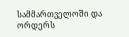სამმართველოში და ორდერს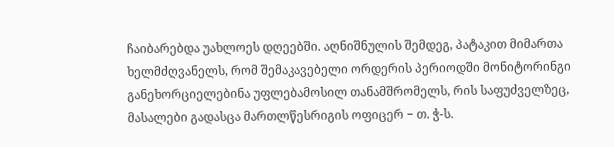ჩაიბარებდა უახლოეს დღეებში. აღნიშნულის შემდეგ, პატაკით მიმართა ხელმძღვანელს, რომ შემაკავებელი ორდერის პერიოდში მონიტორინგი განეხორციელებინა უფლებამოსილ თანამშრომელს, რის საფუძველზეც, მასალები გადასცა მართლწესრიგის ოფიცერ − თ. ჭ-ს.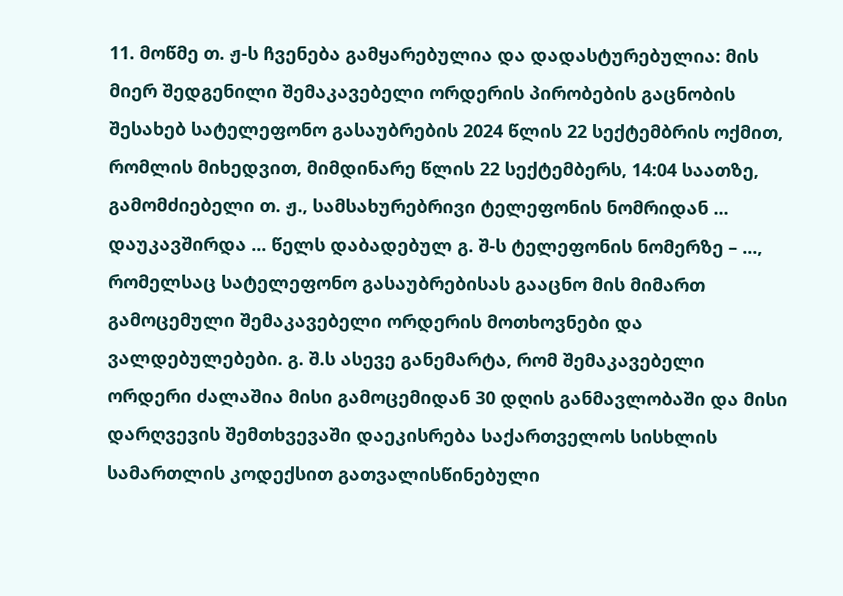11. მოწმე თ. ჟ-ს ჩვენება გამყარებულია და დადასტურებულია: მის მიერ შედგენილი შემაკავებელი ორდერის პირობების გაცნობის შესახებ სატელეფონო გასაუბრების 2024 წლის 22 სექტემბრის ოქმით, რომლის მიხედვით, მიმდინარე წლის 22 სექტემბერს, 14:04 საათზე, გამომძიებელი თ. ჟ., სამსახურებრივი ტელეფონის ნომრიდან ... დაუკავშირდა ... წელს დაბადებულ გ. შ-ს ტელეფონის ნომერზე – ..., რომელსაც სატელეფონო გასაუბრებისას გააცნო მის მიმართ გამოცემული შემაკავებელი ორდერის მოთხოვნები და ვალდებულებები. გ. შ.ს ასევე განემარტა, რომ შემაკავებელი ორდერი ძალაშია მისი გამოცემიდან 30 დღის განმავლობაში და მისი დარღვევის შემთხვევაში დაეკისრება საქართველოს სისხლის სამართლის კოდექსით გათვალისწინებული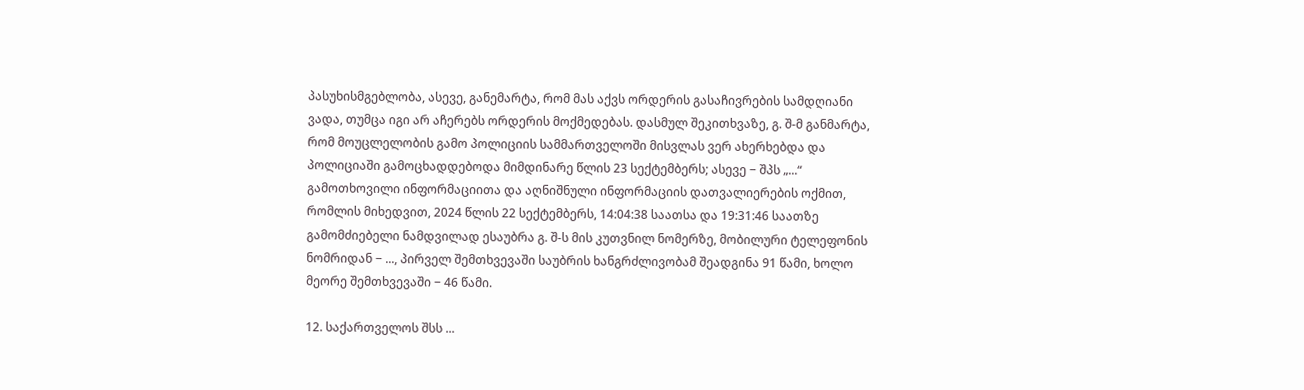პასუხისმგებლობა, ასევე, განემარტა, რომ მას აქვს ორდერის გასაჩივრების სამდღიანი ვადა, თუმცა იგი არ აჩერებს ორდერის მოქმედებას. დასმულ შეკითხვაზე, გ. შ-მ განმარტა, რომ მოუცლელობის გამო პოლიციის სამმართველოში მისვლას ვერ ახერხებდა და პოლიციაში გამოცხადდებოდა მიმდინარე წლის 23 სექტემბერს; ასევე − შპს „...“ გამოთხოვილი ინფორმაციითა და აღნიშნული ინფორმაციის დათვალიერების ოქმით, რომლის მიხედვით, 2024 წლის 22 სექტემბერს, 14:04:38 საათსა და 19:31:46 საათზე გამომძიებელი ნამდვილად ესაუბრა გ. შ-ს მის კუთვნილ ნომერზე, მობილური ტელეფონის ნომრიდან − ..., პირველ შემთხვევაში საუბრის ხანგრძლივობამ შეადგინა 91 წამი, ხოლო მეორე შემთხვევაში − 46 წამი.

12. საქართველოს შსს ...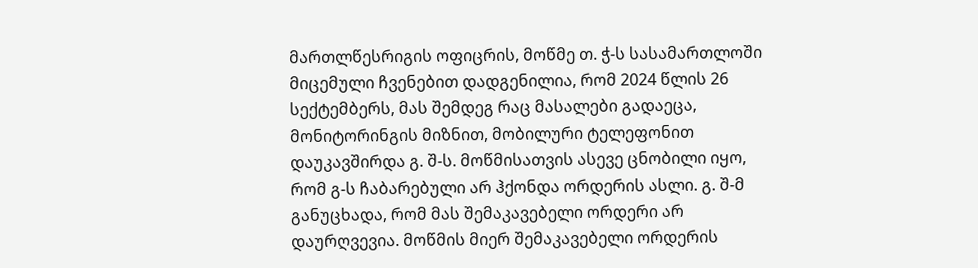მართლწესრიგის ოფიცრის, მოწმე თ. ჭ-ს სასამართლოში მიცემული ჩვენებით დადგენილია, რომ 2024 წლის 26 სექტემბერს, მას შემდეგ რაც მასალები გადაეცა, მონიტორინგის მიზნით, მობილური ტელეფონით დაუკავშირდა გ. შ-ს. მოწმისათვის ასევე ცნობილი იყო, რომ გ-ს ჩაბარებული არ ჰქონდა ორდერის ასლი. გ. შ-მ განუცხადა, რომ მას შემაკავებელი ორდერი არ დაურღვევია. მოწმის მიერ შემაკავებელი ორდერის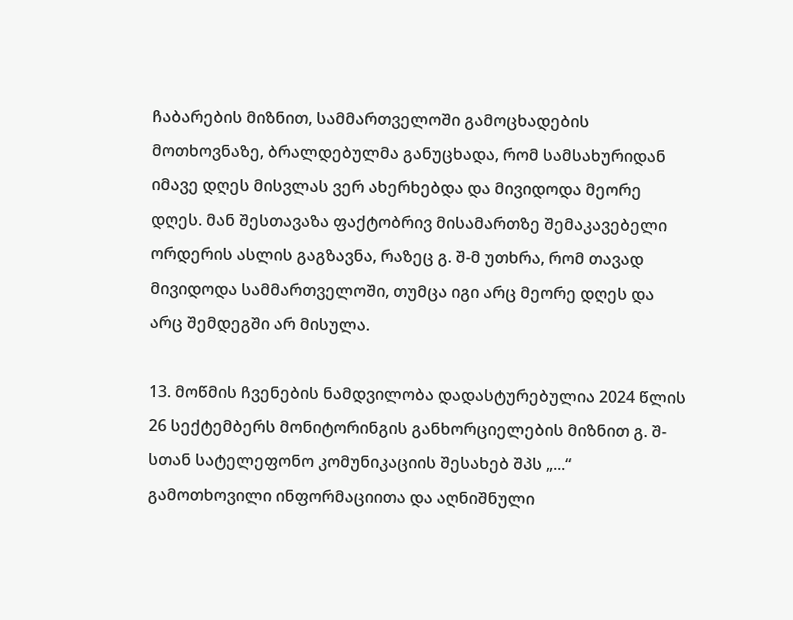ჩაბარების მიზნით, სამმართველოში გამოცხადების მოთხოვნაზე, ბრალდებულმა განუცხადა, რომ სამსახურიდან იმავე დღეს მისვლას ვერ ახერხებდა და მივიდოდა მეორე დღეს. მან შესთავაზა ფაქტობრივ მისამართზე შემაკავებელი ორდერის ასლის გაგზავნა, რაზეც გ. შ-მ უთხრა, რომ თავად მივიდოდა სამმართველოში, თუმცა იგი არც მეორე დღეს და არც შემდეგში არ მისულა.

13. მოწმის ჩვენების ნამდვილობა დადასტურებულია 2024 წლის 26 სექტემბერს მონიტორინგის განხორციელების მიზნით გ. შ-სთან სატელეფონო კომუნიკაციის შესახებ შპს „...“ გამოთხოვილი ინფორმაციითა და აღნიშნული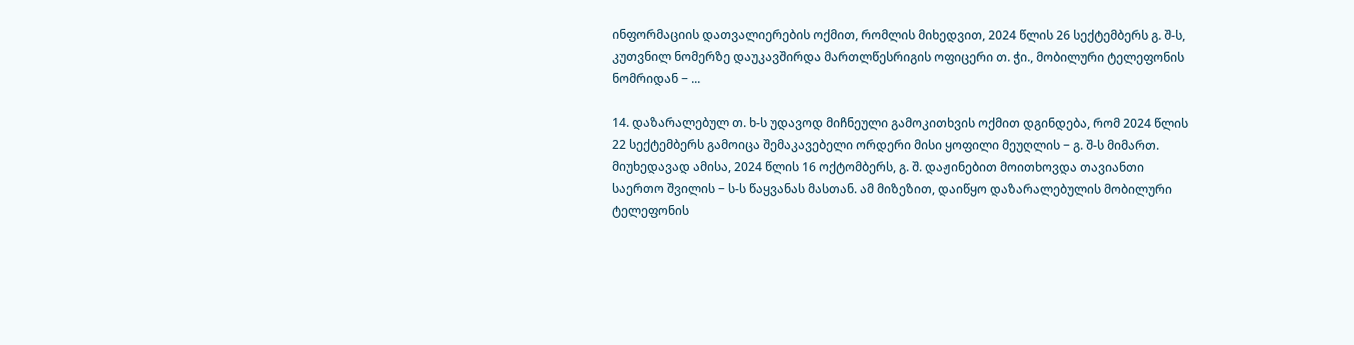ინფორმაციის დათვალიერების ოქმით, რომლის მიხედვით, 2024 წლის 26 სექტემბერს გ. შ-ს, კუთვნილ ნომერზე დაუკავშირდა მართლწესრიგის ოფიცერი თ. ჭი., მობილური ტელეფონის ნომრიდან − ...

14. დაზარალებულ თ. ხ-ს უდავოდ მიჩნეული გამოკითხვის ოქმით დგინდება, რომ 2024 წლის 22 სექტემბერს გამოიცა შემაკავებელი ორდერი მისი ყოფილი მეუღლის − გ. შ-ს მიმართ. მიუხედავად ამისა, 2024 წლის 16 ოქტომბერს, გ. შ. დაჟინებით მოითხოვდა თავიანთი საერთო შვილის − ს-ს წაყვანას მასთან. ამ მიზეზით, დაიწყო დაზარალებულის მობილური ტელეფონის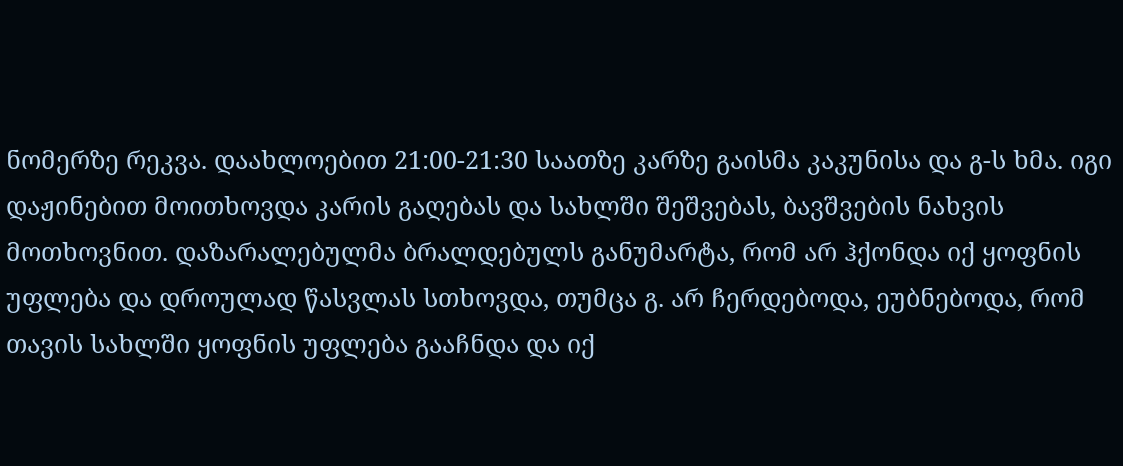ნომერზე რეკვა. დაახლოებით 21:00-21:30 საათზე კარზე გაისმა კაკუნისა და გ-ს ხმა. იგი დაჟინებით მოითხოვდა კარის გაღებას და სახლში შეშვებას, ბავშვების ნახვის მოთხოვნით. დაზარალებულმა ბრალდებულს განუმარტა, რომ არ ჰქონდა იქ ყოფნის უფლება და დროულად წასვლას სთხოვდა, თუმცა გ. არ ჩერდებოდა, ეუბნებოდა, რომ თავის სახლში ყოფნის უფლება გააჩნდა და იქ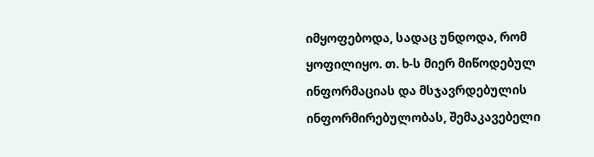იმყოფებოდა, სადაც უნდოდა, რომ ყოფილიყო. თ. ხ-ს მიერ მიწოდებულ ინფორმაციას და მსჯავრდებულის ინფორმირებულობას, შემაკავებელი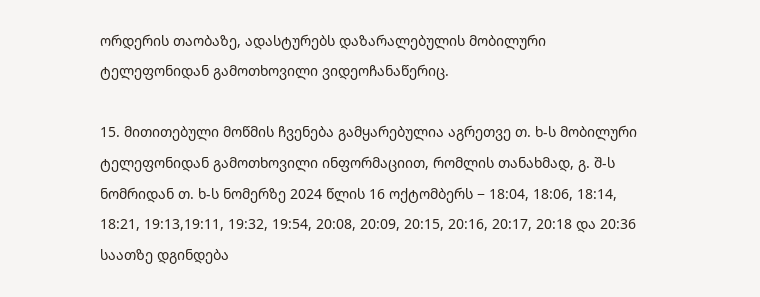ორდერის თაობაზე, ადასტურებს დაზარალებულის მობილური ტელეფონიდან გამოთხოვილი ვიდეოჩანაწერიც.

15. მითითებული მოწმის ჩვენება გამყარებულია აგრეთვე თ. ხ-ს მობილური ტელეფონიდან გამოთხოვილი ინფორმაციით, რომლის თანახმად, გ. შ-ს ნომრიდან თ. ხ-ს ნომერზე 2024 წლის 16 ოქტომბერს − 18:04, 18:06, 18:14, 18:21, 19:13,19:11, 19:32, 19:54, 20:08, 20:09, 20:15, 20:16, 20:17, 20:18 და 20:36 საათზე დგინდება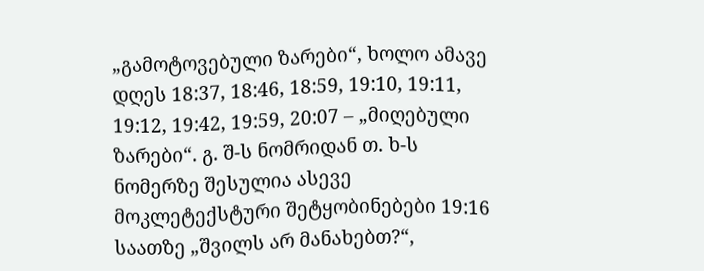„გამოტოვებული ზარები“, ხოლო ამავე დღეს 18:37, 18:46, 18:59, 19:10, 19:11, 19:12, 19:42, 19:59, 20:07 – „მიღებული ზარები“. გ. შ-ს ნომრიდან თ. ხ-ს ნომერზე შესულია ასევე მოკლეტექსტური შეტყობინებები 19:16 საათზე „შვილს არ მანახებთ?“,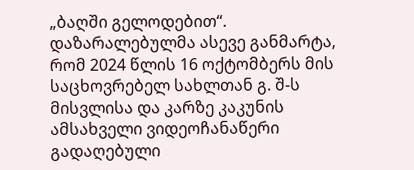„ბაღში გელოდებით“. დაზარალებულმა ასევე განმარტა, რომ 2024 წლის 16 ოქტომბერს მის საცხოვრებელ სახლთან გ. შ-ს მისვლისა და კარზე კაკუნის ამსახველი ვიდეოჩანაწერი გადაღებული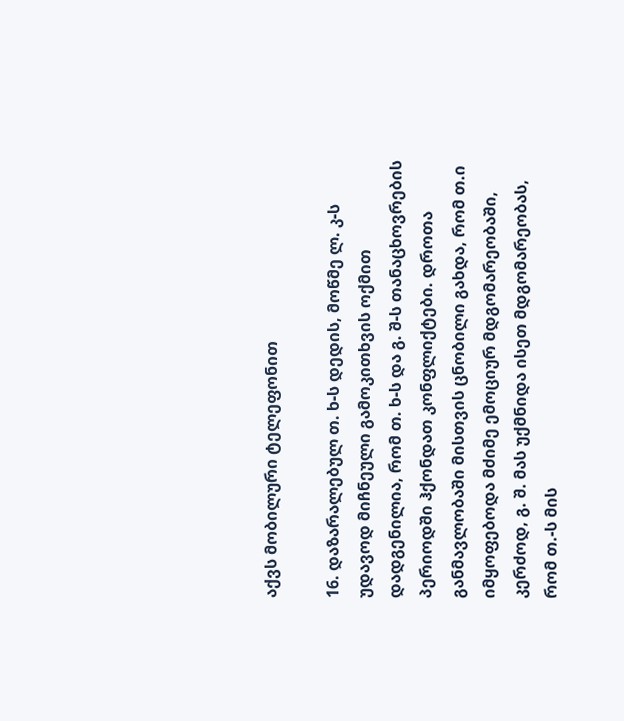აქვს მობილური ტელეფონით

16. დაზარალებულ თ. ხ-ს დედის, მოწმე ლ. კ-ს უდავოდ მიჩნეული გამოკითხვის ოქმით დადგენილია, რომ თ. ხ-ს და გ. შ-ს თანაცხოვრების პერიოდში ჰქონდათ კონფლიქტები. დროთა განმავლობაში მისთვის ცნობილი გახდა, რომ თ.ი იმყოფებოდა მძიმე ემოციურ მდგომარეობაში, კერძოდ, გ. შ. მას უქმნიდა ისეთ მდგომარეობას, რომ თ.-ს მის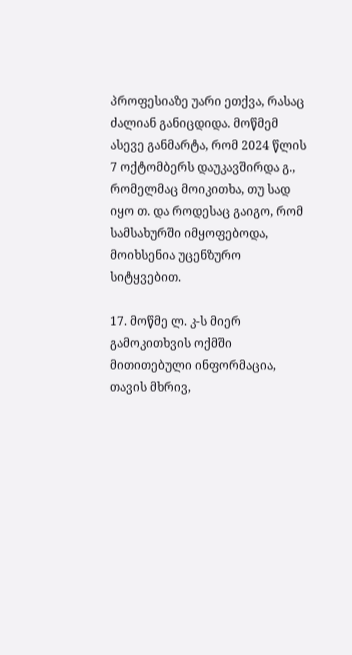პროფესიაზე უარი ეთქვა, რასაც ძალიან განიცდიდა. მოწმემ ასევე განმარტა, რომ 2024 წლის 7 ოქტომბერს დაუკავშირდა გ., რომელმაც მოიკითხა, თუ სად იყო თ. და როდესაც გაიგო, რომ სამსახურში იმყოფებოდა, მოიხსენია უცენზურო სიტყვებით.

17. მოწმე ლ. კ-ს მიერ გამოკითხვის ოქმში მითითებული ინფორმაცია, თავის მხრივ,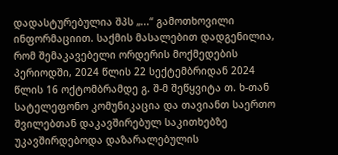დადასტურებულია შპს „...“ გამოთხოვილი ინფორმაციით. საქმის მასალებით დადგენილია, რომ შემაკავებელი ორდერის მოქმედების პერიოდში, 2024 წლის 22 სექტემბრიდან 2024 წლის 16 ოქტომბრამდე გ. შ-მ შეწყვიტა თ. ხ-თან სატელეფონო კომუნიკაცია და თავიანთ საერთო შვილებთან დაკავშირებულ საკითხებზე უკავშირდებოდა დაზარალებულის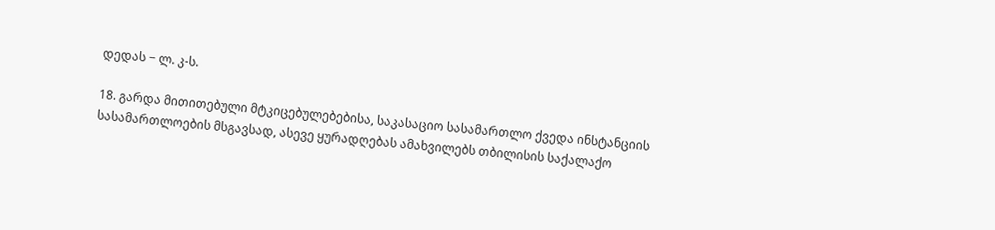დედას − ლ. კ-ს.

18. გარდა მითითებული მტკიცებულებებისა, საკასაციო სასამართლო ქვედა ინსტანციის სასამართლოების მსგავსად, ასევე ყურადღებას ამახვილებს თბილისის საქალაქო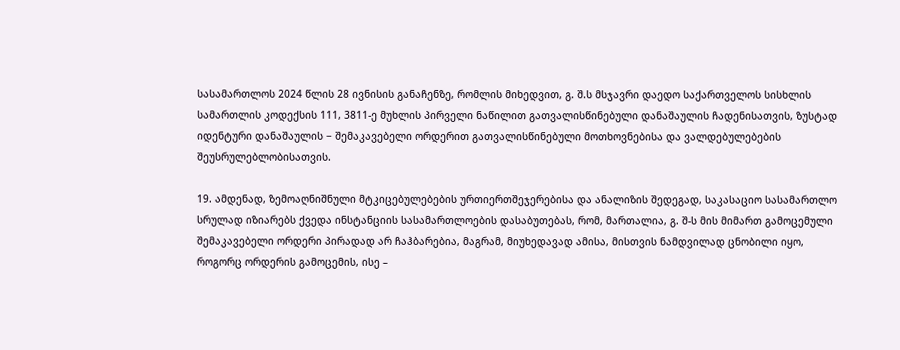სასამართლოს 2024 წლის 28 ივნისის განაჩენზე, რომლის მიხედვით, გ. შ.ს მსჯავრი დაედო საქართველოს სისხლის სამართლის კოდექსის 111, 3811-ე მუხლის პირველი ნაწილით გათვალისწინებული დანაშაულის ჩადენისათვის, ზუსტად იდენტური დანაშაულის − შემაკავებელი ორდერით გათვალისწინებული მოთხოვნებისა და ვალდებულებების შეუსრულებლობისათვის.

19. ამდენად, ზემოაღნიშნული მტკიცებულებების ურთიერთშეჯერებისა და ანალიზის შედეგად, საკასაციო სასამართლო სრულად იზიარებს ქვედა ინსტანციის სასამართლოების დასაბუთებას, რომ, მართალია, გ. შ-ს მის მიმართ გამოცემული შემაკავებელი ორდერი პირადად არ ჩაჰბარებია, მაგრამ, მიუხედავად ამისა, მისთვის ნამდვილად ცნობილი იყო, როგორც ორდერის გამოცემის, ისე –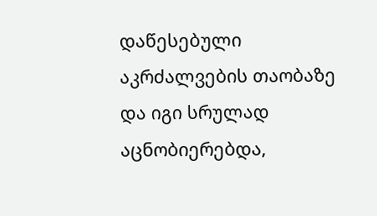დაწესებული აკრძალვების თაობაზე და იგი სრულად აცნობიერებდა,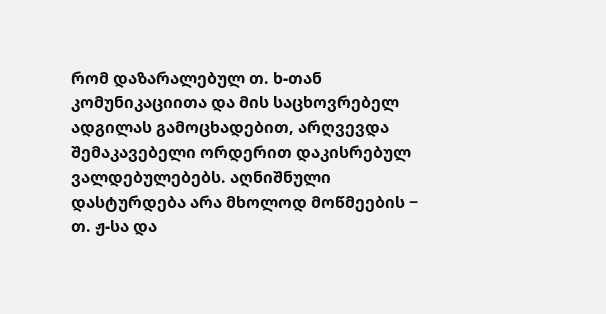რომ დაზარალებულ თ. ხ-თან კომუნიკაციითა და მის საცხოვრებელ ადგილას გამოცხადებით, არღვევდა შემაკავებელი ორდერით დაკისრებულ ვალდებულებებს. აღნიშნული დასტურდება არა მხოლოდ მოწმეების − თ. ჟ-სა და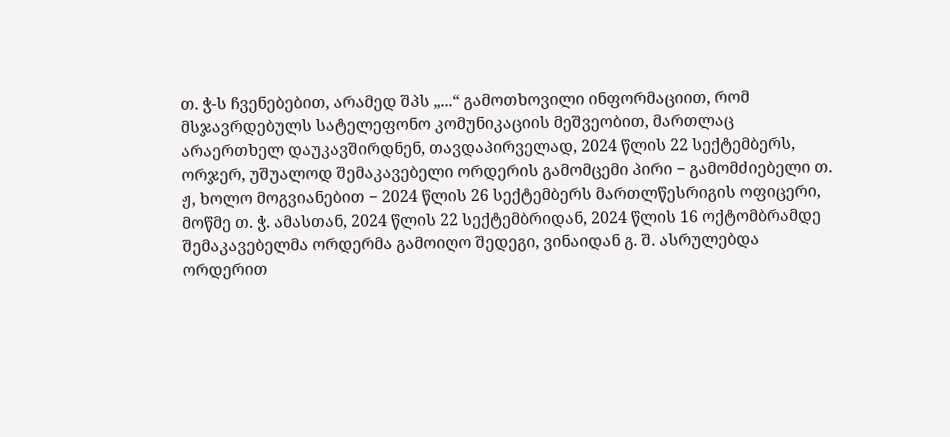თ. ჭ-ს ჩვენებებით, არამედ შპს „...“ გამოთხოვილი ინფორმაციით, რომ მსჯავრდებულს სატელეფონო კომუნიკაციის მეშვეობით, მართლაც არაერთხელ დაუკავშირდნენ, თავდაპირველად, 2024 წლის 22 სექტემბერს, ორჯერ, უშუალოდ შემაკავებელი ორდერის გამომცემი პირი − გამომძიებელი თ. ჟ, ხოლო მოგვიანებით − 2024 წლის 26 სექტემბერს მართლწესრიგის ოფიცერი, მოწმე თ. ჭ. ამასთან, 2024 წლის 22 სექტემბრიდან, 2024 წლის 16 ოქტომბრამდე შემაკავებელმა ორდერმა გამოიღო შედეგი, ვინაიდან გ. შ. ასრულებდა ორდერით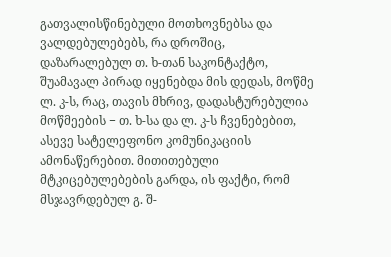გათვალისწინებული მოთხოვნებსა და ვალდებულებებს, რა დროშიც, დაზარალებულ თ. ხ-თან საკონტაქტო, შუამავალ პირად იყენებდა მის დედას, მოწმე ლ. კ-ს, რაც, თავის მხრივ, დადასტურებულია მოწმეების − თ. ხ-სა და ლ. კ-ს ჩვენებებით, ასევე სატელეფონო კომუნიკაციის ამონაწერებით. მითითებული მტკიცებულებების გარდა, ის ფაქტი, რომ მსჯავრდებულ გ. შ-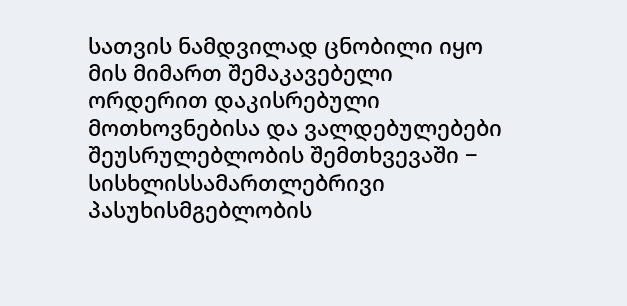სათვის ნამდვილად ცნობილი იყო მის მიმართ შემაკავებელი ორდერით დაკისრებული მოთხოვნებისა და ვალდებულებები შეუსრულებლობის შემთხვევაში − სისხლისსამართლებრივი პასუხისმგებლობის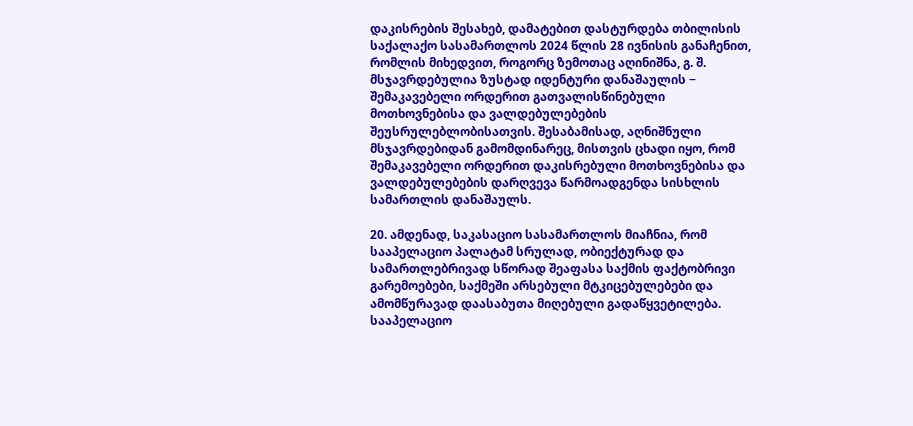დაკისრების შესახებ, დამატებით დასტურდება თბილისის საქალაქო სასამართლოს 2024 წლის 28 ივნისის განაჩენით, რომლის მიხედვით, როგორც ზემოთაც აღინიშნა, გ. შ. მსჯავრდებულია ზუსტად იდენტური დანაშაულის − შემაკავებელი ორდერით გათვალისწინებული მოთხოვნებისა და ვალდებულებების შეუსრულებლობისათვის. შესაბამისად, აღნიშნული მსჯავრდებიდან გამომდინარეც, მისთვის ცხადი იყო, რომ შემაკავებელი ორდერით დაკისრებული მოთხოვნებისა და ვალდებულებების დარღვევა წარმოადგენდა სისხლის სამართლის დანაშაულს.

20. ამდენად, საკასაციო სასამართლოს მიაჩნია, რომ სააპელაციო პალატამ სრულად, ობიექტურად და სამართლებრივად სწორად შეაფასა საქმის ფაქტობრივი გარემოებები, საქმეში არსებული მტკიცებულებები და ამომწურავად დაასაბუთა მიღებული გადაწყვეტილება. სააპელაციო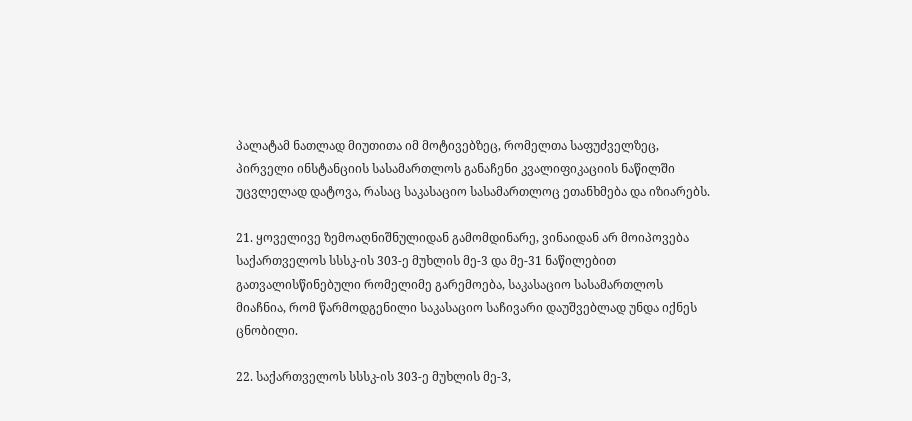პალატამ ნათლად მიუთითა იმ მოტივებზეც, რომელთა საფუძველზეც, პირველი ინსტანციის სასამართლოს განაჩენი კვალიფიკაციის ნაწილში უცვლელად დატოვა, რასაც საკასაციო სასამართლოც ეთანხმება და იზიარებს.

21. ყოველივე ზემოაღნიშნულიდან გამომდინარე, ვინაიდან არ მოიპოვება საქართველოს სსსკ-ის 303-ე მუხლის მე-3 და მე-31 ნაწილებით გათვალისწინებული რომელიმე გარემოება, საკასაციო სასამართლოს მიაჩნია, რომ წარმოდგენილი საკასაციო საჩივარი დაუშვებლად უნდა იქნეს ცნობილი.

22. საქართველოს სსსკ-ის 303-ე მუხლის მე-3,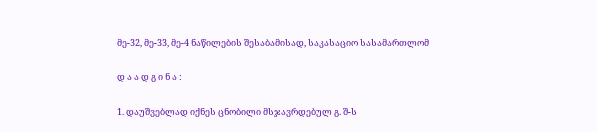მე-32, მე-33, მე-4 ნაწილების შესაბამისად, საკასაციო სასამართლომ

დ ა ა დ გ ი ნ ა :

1. დაუშვებლად იქნეს ცნობილი მსჯავრდებულ გ. შ-ს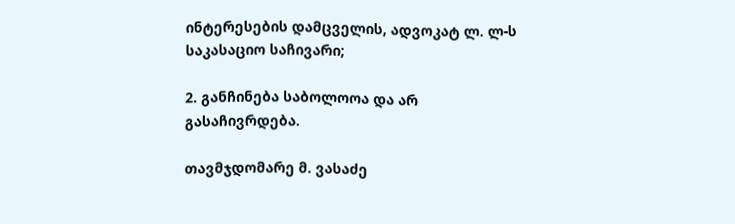ინტერესების დამცველის, ადვოკატ ლ. ლ-ს საკასაციო საჩივარი;

2. განჩინება საბოლოოა და არ გასაჩივრდება.

თავმჯდომარე მ. ვასაძე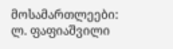მოსამართლეები: ლ. ფაფიაშვილი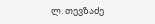ლ. თევზაძე